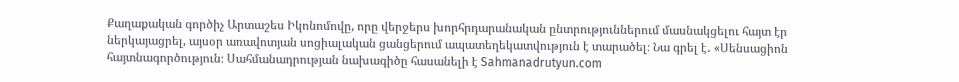Քաղաքական գործիչ Արտաշես Իկոնոմովը, որը վերջերս խորհրդարանական ընտրություններում մասնակցելու հայտ էր ներկայացրել, այսօր առավոտյան սոցիալական ցանցերում ապատեղեկատվություն է տարածել։ Նա գրել է․ «Սենսացիոն հայտնագործություն։ Սահմանադրության նախագիծը հասանելի է Sahmanadrutyun.com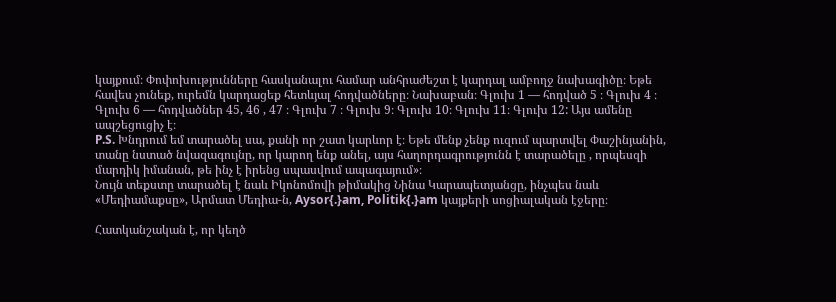կայքում։ Փոփոխությունները հասկանալու համար անհրաժեշտ է կարդալ ամբողջ նախագիծը։ Եթե հավես չունեք, ուրեմն կարդացեք հետևյալ հոդվածները։ Նախաբան։ Գլուխ 1 — հոդված 5 ։ Գլուխ 4 ։ Գլուխ 6 — հոդվածներ 45, 46 , 47 ։ Գլուխ 7 ։ Գլուխ 9։ Գլուխ 10։ Գլուխ 11։ Գլուխ 12: Այս ամենը ապշեցուցիչ է։
P.S. Խնդրում եմ տարածել սա, քանի որ շատ կարևոր է։ Եթե մենք չենք ուզում պարտվել Փաշինյանին, տանը նստած նվազագույնը, որ կարող ենք անել, այս հաղորդագրությունն է տարածելը , որպեսզի մարդիկ իմանան, թե ինչ է իրենց սպասվում ապագայում»։
Նույն տեքստը տարածել է նաև Իկոնոմովի թիմակից Նինա Կարապետյանցը, ինչպես նաև «Մեդիամաքսը», Արմատ Մեդիա-ն, Aysor{.}am, Politik{.}am կայքերի սոցիալական էջերը։

Հատկանշական է, որ կեղծ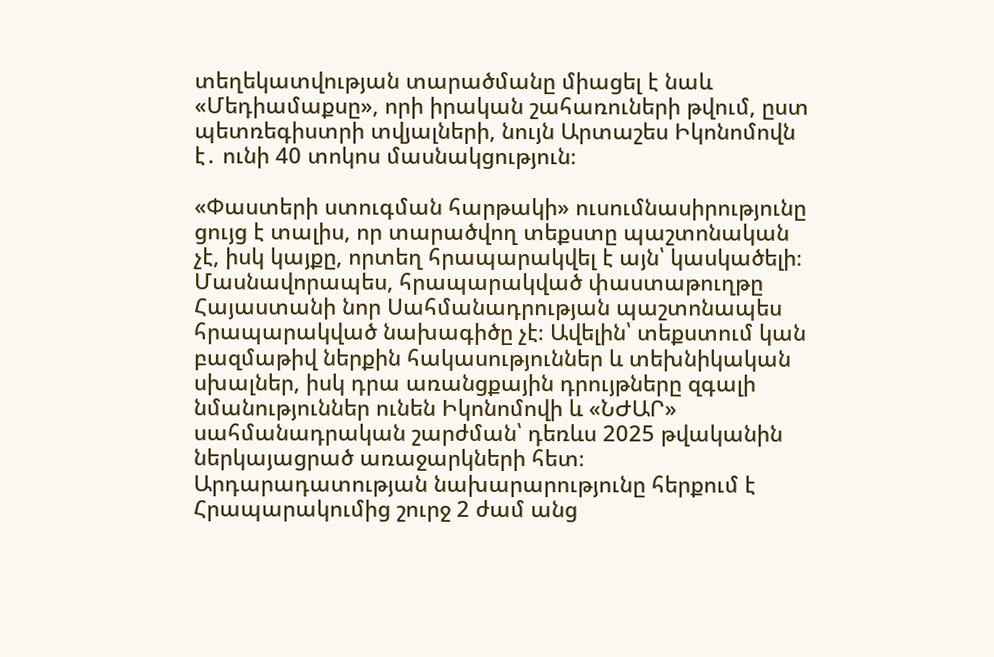տեղեկատվության տարածմանը միացել է նաև «Մեդիամաքսը», որի իրական շահառուների թվում, ըստ պետռեգիստրի տվյալների, նույն Արտաշես Իկոնոմովն է․ ունի 40 տոկոս մասնակցություն։

«Փաստերի ստուգման հարթակի» ուսումնասիրությունը ցույց է տալիս, որ տարածվող տեքստը պաշտոնական չէ, իսկ կայքը, որտեղ հրապարակվել է այն՝ կասկածելի։
Մասնավորապես, հրապարակված փաստաթուղթը Հայաստանի նոր Սահմանադրության պաշտոնապես հրապարակված նախագիծը չէ։ Ավելին՝ տեքստում կան բազմաթիվ ներքին հակասություններ և տեխնիկական սխալներ, իսկ դրա առանցքային դրույթները զգալի նմանություններ ունեն Իկոնոմովի և «ՆԺԱՐ» սահմանադրական շարժման՝ դեռևս 2025 թվականին ներկայացրած առաջարկների հետ։
Արդարադատության նախարարությունը հերքում է
Հրապարակումից շուրջ 2 ժամ անց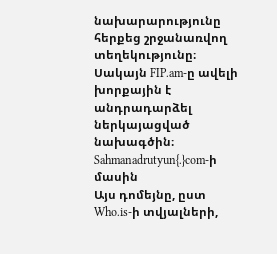նախարարությունը հերքեց շրջանառվող տեղեկությունը։ Սակայն FIP.am-ը ավելի խորքային է անդրադարձել ներկայացված նախագծին։
Sahmanadrutyun{.}com-ի մասին
Այս դոմեյնը, ըստ Who.is-ի տվյալների,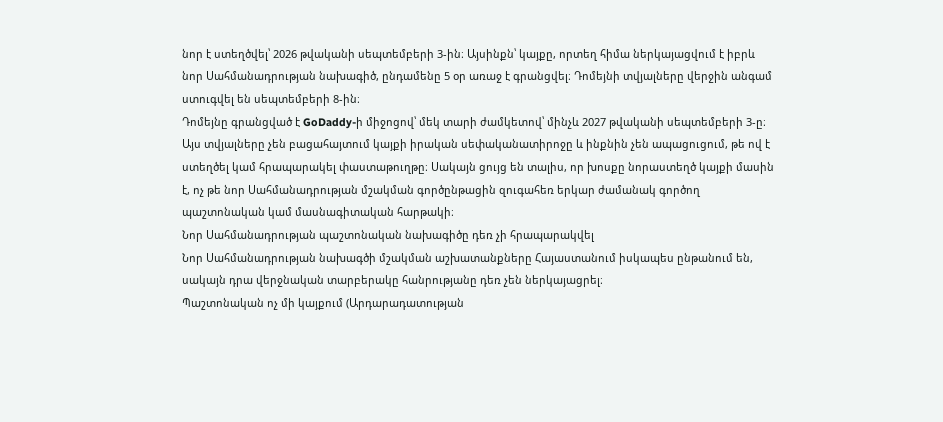նոր է ստեղծվել՝ 2026 թվականի սեպտեմբերի 3-ին։ Այսինքն՝ կայքը, որտեղ հիմա ներկայացվում է իբրև նոր Սահմանադրության նախագիծ, ընդամենը 5 օր առաջ է գրանցվել։ Դոմեյնի տվյալները վերջին անգամ ստուգվել են սեպտեմբերի 8-ին։
Դոմեյնը գրանցված է GoDaddy-ի միջոցով՝ մեկ տարի ժամկետով՝ մինչև 2027 թվականի սեպտեմբերի 3-ը։
Այս տվյալները չեն բացահայտում կայքի իրական սեփականատիրոջը և ինքնին չեն ապացուցում, թե ով է ստեղծել կամ հրապարակել փաստաթուղթը։ Սակայն ցույց են տալիս, որ խոսքը նորաստեղծ կայքի մասին է, ոչ թե նոր Սահմանադրության մշակման գործընթացին զուգահեռ երկար ժամանակ գործող պաշտոնական կամ մասնագիտական հարթակի։
Նոր Սահմանադրության պաշտոնական նախագիծը դեռ չի հրապարակվել
Նոր Սահմանադրության նախագծի մշակման աշխատանքները Հայաստանում իսկապես ընթանում են, սակայն դրա վերջնական տարբերակը հանրությանը դեռ չեն ներկայացրել։
Պաշտոնական ոչ մի կայքում (Արդարադատության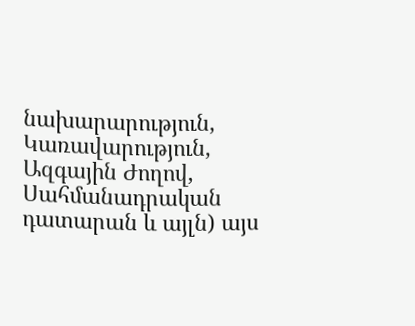նախարարություն, Կառավարություն, Ազգային Ժողով, Սահմանադրական դատարան և այլն) այս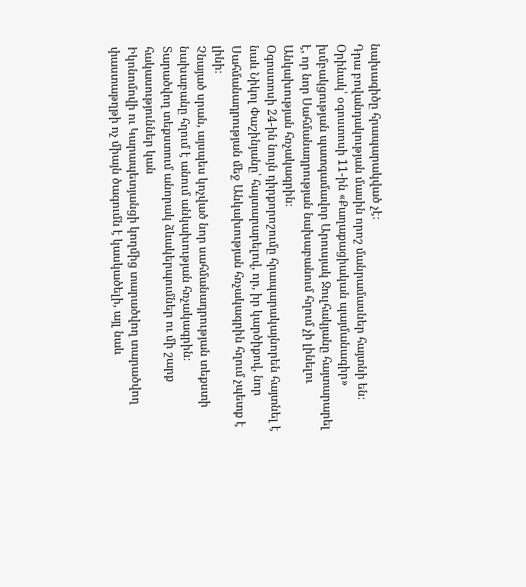նախագիծը հրապարակված չէ։
Դրա բովանդակության մասին որոշ մանրամասներ հայտնի են։ Օրինակ՝ օգոստոսի 11-ին «Քաղաքացիական պայմանագիր» խմբակցության պատգամավոր Արուսյակ Ջուլհակյանը հայտարարել է, որ նոր Սահմանադրության նախաբանում հղում չի լինելու Անկախության հռչակագրին։
Օգոստոսի 24-ին նույն դիրքորոշումը հրապարակայնորեն հայտնել է նաև Նիկոլ Փաշինյանը՝ հայտարարելով, որ, իր կարծիքով, նոր Սահմանադրության մեջ Անկախության հռչակագրին հղում չպետք է լինի։
Չնայած սրան, այսպես կոչված նոր սահմանադրության տեքստի նախաբանը հղում է անում անկախության հռչակագրին։
Տարածվող տեքստում անորակ ձևակերպումներ ու մի շարք հակասություններ կան
Իկոնոմովի ու Կարապետյանցի կողմից տարածվող տարածվող փաստաթղթի ոչ միայն ծագումն է կասկածելի, այլ նաև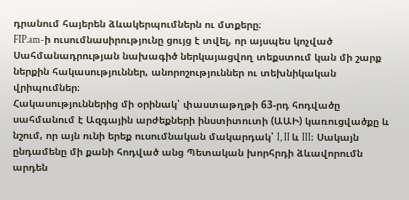դրանում հայերեն ձևակերպումներն ու մտքերը։
FIP.am-ի ուսումնասիրությունը ցույց է տվել, որ այսպես կոչված Սահմանադրության նախագիծ ներկայացվող տեքստում կան մի շարք ներքին հակասություններ, անորոշություններ ու տեխնիկական վրիպումներ։
Հակասություններից մի օրինակ՝ փաստաթղթի 63-րդ հոդվածը սահմանում է Ազգային արժեքների ինստիտուտի (ԱԱԻ) կառուցվածքը և նշում, որ այն ունի երեք ուսումնական մակարդակ՝ I, II և III։ Սակայն ընդամենը մի քանի հոդված անց Պետական խորհրդի ձևավորումն արդեն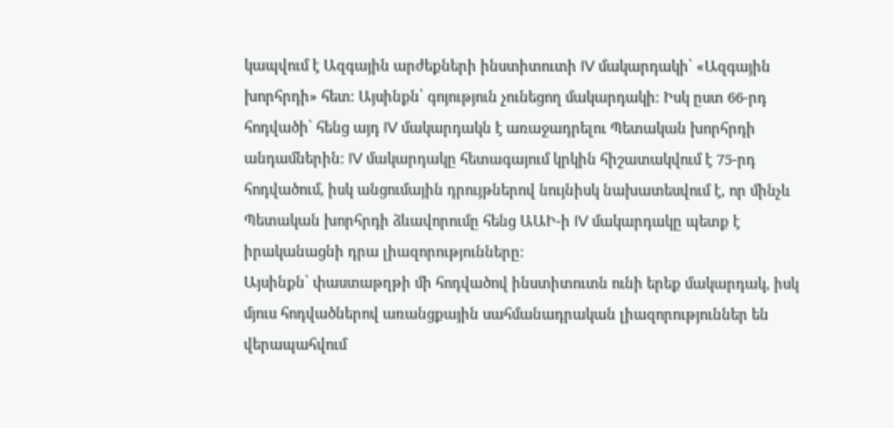կապվում է Ազգային արժեքների ինստիտուտի IV մակարդակի՝ «Ազգային խորհրդի» հետ։ Այսինքն՝ գոյություն չունեցող մակարդակի։ Իսկ ըստ 66-րդ հոդվածի՝ հենց այդ IV մակարդակն է առաջադրելու Պետական խորհրդի անդամներին։ IV մակարդակը հետագայում կրկին հիշատակվում է 75-րդ հոդվածում, իսկ անցումային դրույթներով նույնիսկ նախատեսվում է, որ մինչև Պետական խորհրդի ձևավորումը հենց ԱԱԻ-ի IV մակարդակը պետք է իրականացնի դրա լիազորությունները։
Այսինքն՝ փաստաթղթի մի հոդվածով ինստիտուտն ունի երեք մակարդակ, իսկ մյուս հոդվածներով առանցքային սահմանադրական լիազորություններ են վերապահվում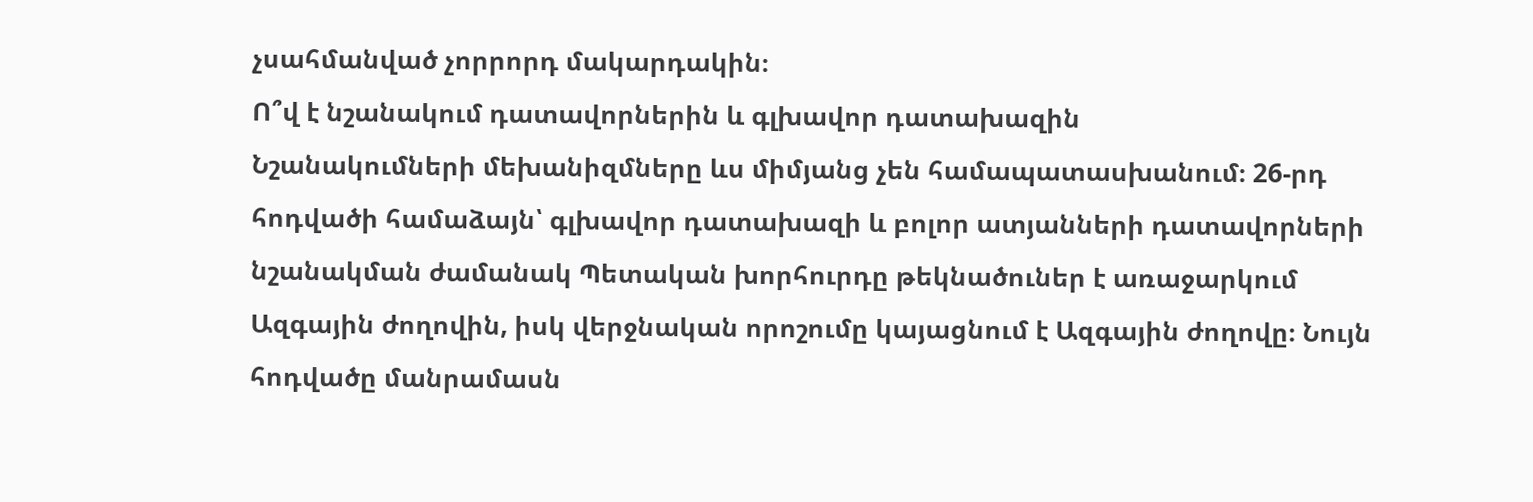չսահմանված չորրորդ մակարդակին։
Ո՞վ է նշանակում դատավորներին և գլխավոր դատախազին
Նշանակումների մեխանիզմները ևս միմյանց չեն համապատասխանում։ 26-րդ հոդվածի համաձայն՝ գլխավոր դատախազի և բոլոր ատյանների դատավորների նշանակման ժամանակ Պետական խորհուրդը թեկնածուներ է առաջարկում Ազգային ժողովին, իսկ վերջնական որոշումը կայացնում է Ազգային ժողովը։ Նույն հոդվածը մանրամասն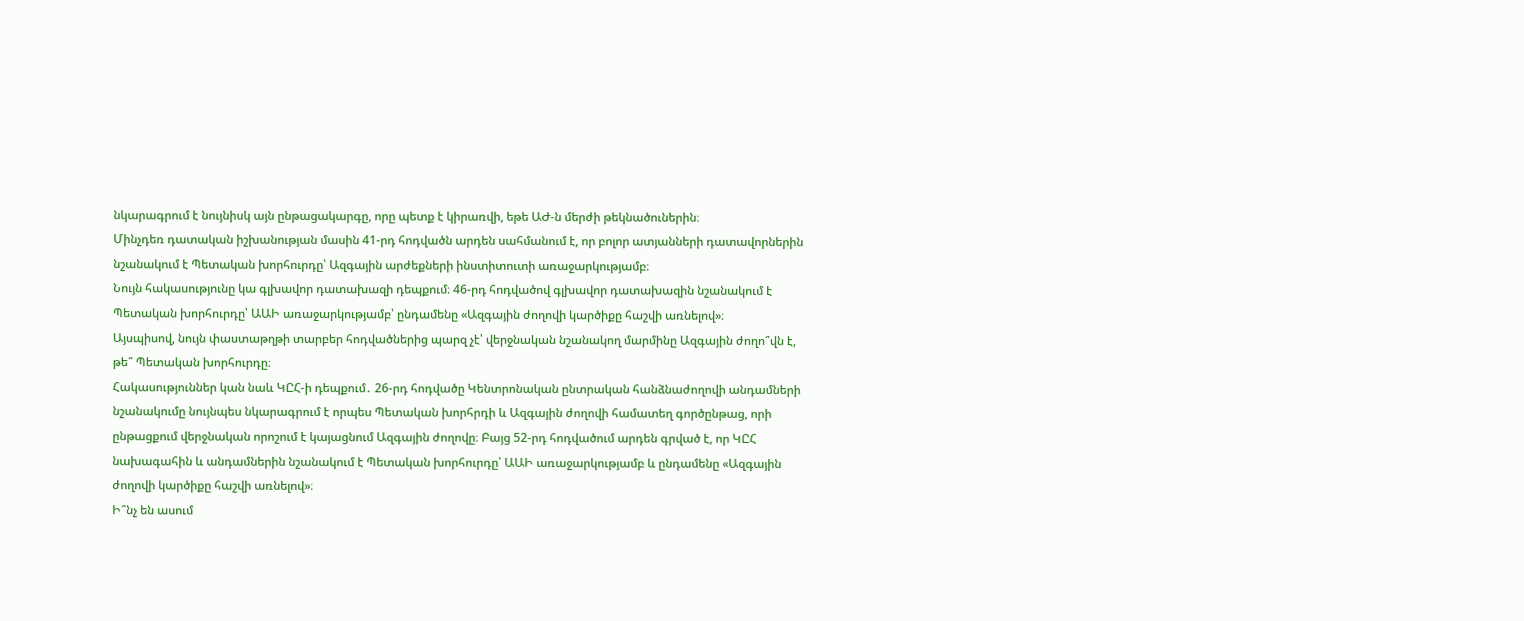նկարագրում է նույնիսկ այն ընթացակարգը, որը պետք է կիրառվի, եթե ԱԺ-ն մերժի թեկնածուներին։
Մինչդեռ դատական իշխանության մասին 41-րդ հոդվածն արդեն սահմանում է, որ բոլոր ատյանների դատավորներին նշանակում է Պետական խորհուրդը՝ Ազգային արժեքների ինստիտուտի առաջարկությամբ։
Նույն հակասությունը կա գլխավոր դատախազի դեպքում։ 46-րդ հոդվածով գլխավոր դատախազին նշանակում է Պետական խորհուրդը՝ ԱԱԻ առաջարկությամբ՝ ընդամենը «Ազգային ժողովի կարծիքը հաշվի առնելով»։
Այսպիսով, նույն փաստաթղթի տարբեր հոդվածներից պարզ չէ՝ վերջնական նշանակող մարմինը Ազգային ժողո՞վն է, թե՞ Պետական խորհուրդը։
Հակասություններ կան նաև ԿԸՀ-ի դեպքում․ 26-րդ հոդվածը Կենտրոնական ընտրական հանձնաժողովի անդամների նշանակումը նույնպես նկարագրում է որպես Պետական խորհրդի և Ազգային ժողովի համատեղ գործընթաց, որի ընթացքում վերջնական որոշում է կայացնում Ազգային ժողովը։ Բայց 52-րդ հոդվածում արդեն գրված է, որ ԿԸՀ նախագահին և անդամներին նշանակում է Պետական խորհուրդը՝ ԱԱԻ առաջարկությամբ և ընդամենը «Ազգային ժողովի կարծիքը հաշվի առնելով»։
Ի՞նչ են ասում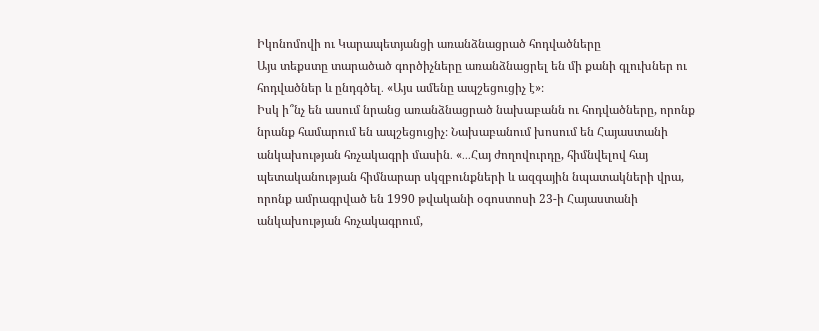Իկոնոմովի ու Կարապետյանցի առանձնացրած հոդվածները
Այս տեքստը տարածած գործիչները առանձնացրել են մի քանի գլուխներ ու հոդվածներ և ընդգծել․ «Այս ամենը ապշեցուցիչ է»։
Իսկ ի՞նչ են ասում նրանց առանձնացրած նախաբանն ու հոդվածները, որոնք նրանք համարում են ապշեցուցիչ։ Նախաբանում խոսում են Հայաստանի անկախության հռչակագրի մասին․ «․․․Հայ ժողովուրդը, հիմնվելով հայ պետականության հիմնարար սկզբունքների և ազգային նպատակների վրա, որոնք ամրագրված են 1990 թվականի օգոստոսի 23-ի Հայաստանի անկախության հռչակագրում,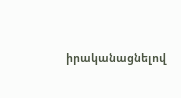իրականացնելով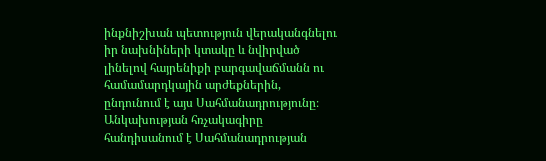ինքնիշխան պետություն վերականգնելու իր նախնիների կտակը և նվիրված լինելով հայրենիքի բարգավաճմանն ու համամարդկային արժեքներին, ընդունում է այս Սահմանադրությունը։ Անկախության հռչակագիրը հանդիսանում է Սահմանադրության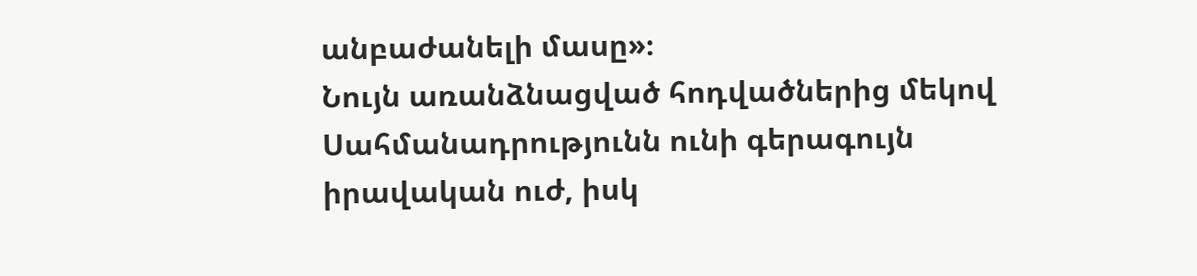անբաժանելի մասը»։
Նույն առանձնացված հոդվածներից մեկով Սահմանադրությունն ունի գերագույն իրավական ուժ, իսկ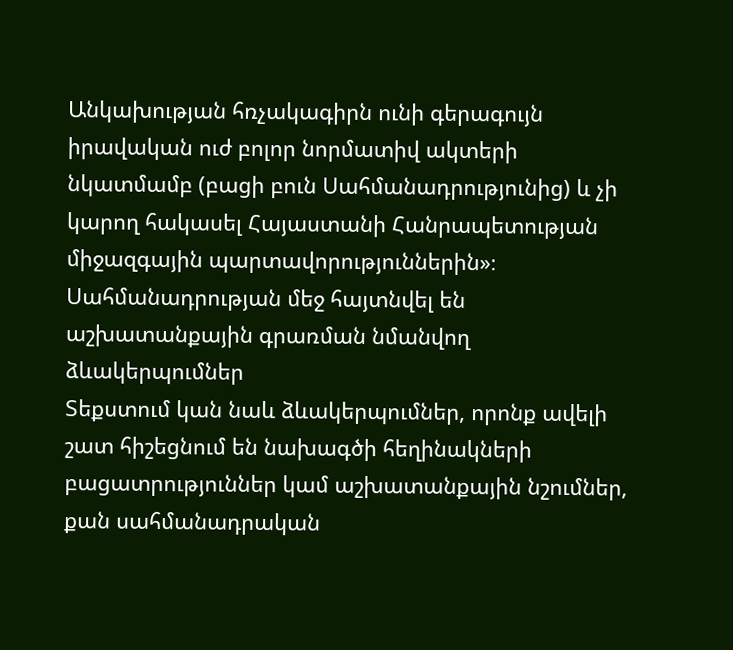Անկախության հռչակագիրն ունի գերագույն իրավական ուժ բոլոր նորմատիվ ակտերի նկատմամբ (բացի բուն Սահմանադրությունից) և չի կարող հակասել Հայաստանի Հանրապետության միջազգային պարտավորություններին»։
Սահմանադրության մեջ հայտնվել են աշխատանքային գրառման նմանվող ձևակերպումներ
Տեքստում կան նաև ձևակերպումներ, որոնք ավելի շատ հիշեցնում են նախագծի հեղինակների բացատրություններ կամ աշխատանքային նշումներ, քան սահմանադրական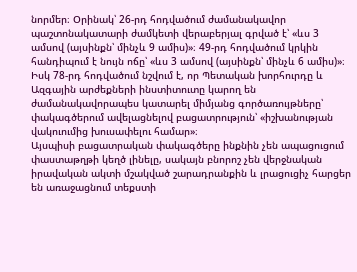նորմեր։ Օրինակ՝ 26-րդ հոդվածում ժամանակավոր պաշտոնակատարի ժամկետի վերաբերյալ գրված է՝ «ևս 3 ամսով (այսինքն՝ մինչև 9 ամիս)»։ 49-րդ հոդվածում կրկին հանդիպում է նույն ոճը՝ «ևս 3 ամսով (այսինքն՝ մինչև 6 ամիս)»։
Իսկ 78-րդ հոդվածում նշվում է, որ Պետական խորհուրդը և Ազգային արժեքների ինստիտուտը կարող են ժամանակավորապես կատարել միմյանց գործառույթները՝ փակագծերում ավելացնելով բացատրություն՝ «իշխանության վակուումից խուսափելու համար»։
Այսպիսի բացատրական փակագծերը ինքնին չեն ապացուցում փաստաթղթի կեղծ լինելը, սակայն բնորոշ չեն վերջնական իրավական ակտի մշակված շարադրանքին և լրացուցիչ հարցեր են առաջացնում տեքստի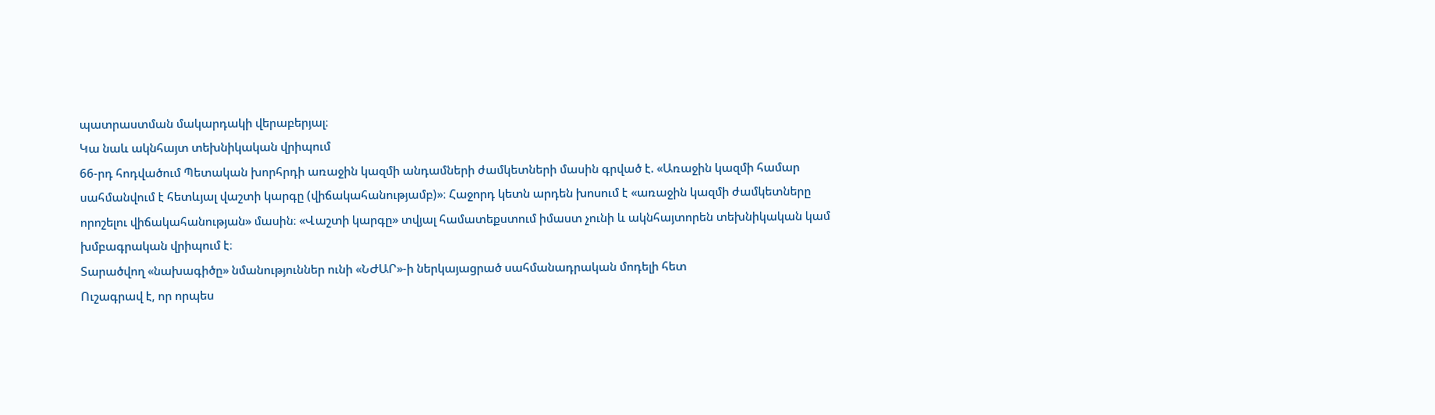պատրաստման մակարդակի վերաբերյալ։
Կա նաև ակնհայտ տեխնիկական վրիպում
66-րդ հոդվածում Պետական խորհրդի առաջին կազմի անդամների ժամկետների մասին գրված է. «Առաջին կազմի համար սահմանվում է հետևյալ վաշտի կարգը (վիճակահանությամբ)»։ Հաջորդ կետն արդեն խոսում է «առաջին կազմի ժամկետները որոշելու վիճակահանության» մասին։ «Վաշտի կարգը» տվյալ համատեքստում իմաստ չունի և ակնհայտորեն տեխնիկական կամ խմբագրական վրիպում է։
Տարածվող «նախագիծը» նմանություններ ունի «ՆԺԱՐ»-ի ներկայացրած սահմանադրական մոդելի հետ
Ուշագրավ է, որ որպես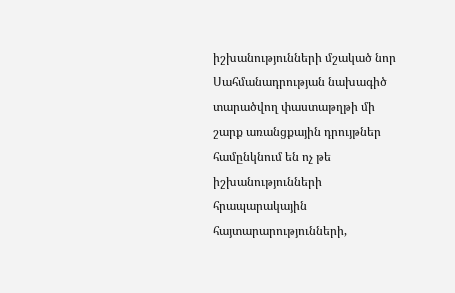իշխանությունների մշակած նոր Սահմանադրության նախագիծ տարածվող փաստաթղթի մի շարք առանցքային դրույթներ համընկնում են ոչ թե իշխանությունների հրապարակային հայտարարությունների,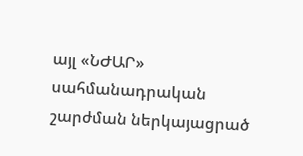այլ «ՆԺԱՐ» սահմանադրական շարժման ներկայացրած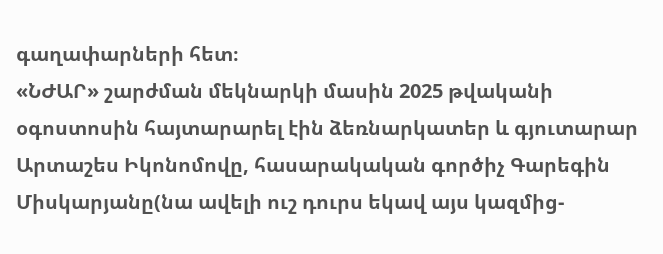գաղափարների հետ։
«ՆԺԱՐ» շարժման մեկնարկի մասին 2025 թվականի օգոստոսին հայտարարել էին ձեռնարկատեր և գյուտարար Արտաշես Իկոնոմովը, հասարակական գործիչ Գարեգին Միսկարյանը(նա ավելի ուշ դուրս եկավ այս կազմից-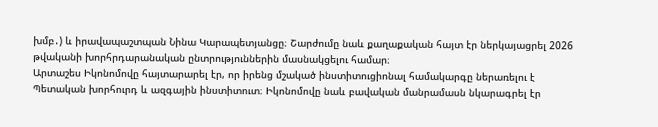խմբ․) և իրավապաշտպան Նինա Կարապետյանցը։ Շարժումը նաև քաղաքական հայտ էր ներկայացրել 2026 թվականի խորհրդարանական ընտրություններին մասնակցելու համար։
Արտաշես Իկոնոմովը հայտարարել էր, որ իրենց մշակած ինստիտուցիոնալ համակարգը ներառելու է Պետական խորհուրդ և ազգային ինստիտուտ։ Իկոնոմովը նաև բավական մանրամասն նկարագրել էր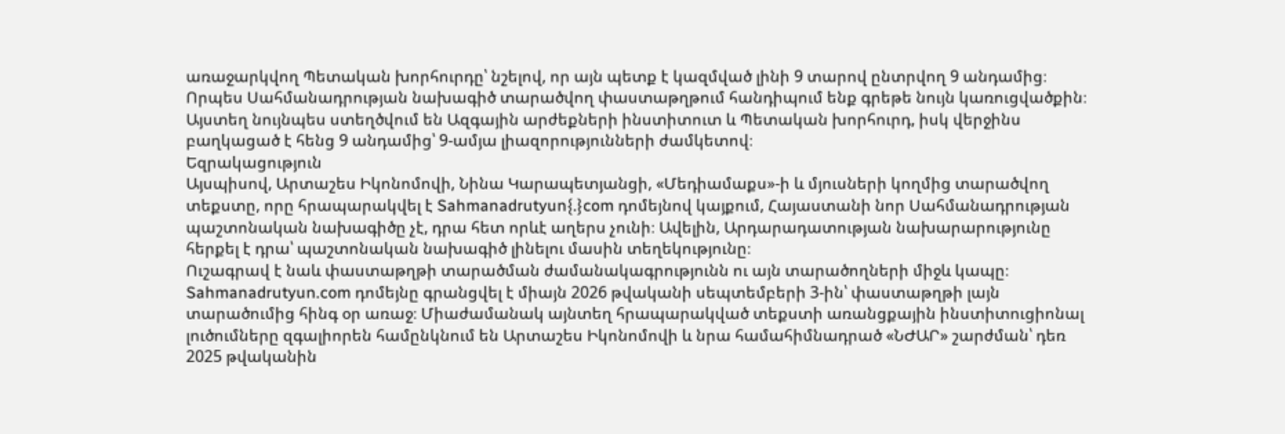առաջարկվող Պետական խորհուրդը՝ նշելով, որ այն պետք է կազմված լինի 9 տարով ընտրվող 9 անդամից։
Որպես Սահմանադրության նախագիծ տարածվող փաստաթղթում հանդիպում ենք գրեթե նույն կառուցվածքին։ Այստեղ նույնպես ստեղծվում են Ազգային արժեքների ինստիտուտ և Պետական խորհուրդ, իսկ վերջինս բաղկացած է հենց 9 անդամից՝ 9-ամյա լիազորությունների ժամկետով։
Եզրակացություն
Այսպիսով, Արտաշես Իկոնոմովի, Նինա Կարապետյանցի, «Մեդիամաքս»-ի և մյուսների կողմից տարածվող տեքստը, որը հրապարակվել է Sahmanadrutyun{.}com դոմեյնով կայքում, Հայաստանի նոր Սահմանադրության պաշտոնական նախագիծը չէ, դրա հետ որևէ աղերս չունի։ Ավելին, Արդարադատության նախարարությունը հերքել է դրա՝ պաշտոնական նախագիծ լինելու մասին տեղեկությունը։
Ուշագրավ է նաև փաստաթղթի տարածման ժամանակագրությունն ու այն տարածողների միջև կապը։ Sahmanadrutyun.com դոմեյնը գրանցվել է միայն 2026 թվականի սեպտեմբերի 3-ին՝ փաստաթղթի լայն տարածումից հինգ օր առաջ։ Միաժամանակ այնտեղ հրապարակված տեքստի առանցքային ինստիտուցիոնալ լուծումները զգալիորեն համընկնում են Արտաշես Իկոնոմովի և նրա համահիմնադրած «ՆԺԱՐ» շարժման՝ դեռ 2025 թվականին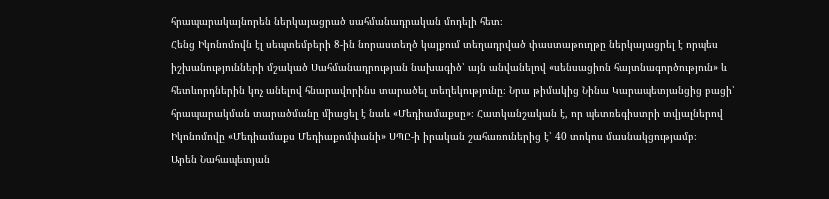հրապարակայնորեն ներկայացրած սահմանադրական մոդելի հետ։
Հենց Իկոնոմովն էլ սեպտեմբերի 8-ին նորաստեղծ կայքում տեղադրված փաստաթուղթը ներկայացրել է որպես իշխանությունների մշակած Սահմանադրության նախագիծ՝ այն անվանելով «սենսացիոն հայտնագործություն» և հետևորդներին կոչ անելով հնարավորինս տարածել տեղեկությունը։ Նրա թիմակից Նինա Կարապետյանցից բացի՝ հրապարակման տարածմանը միացել է նաև «Մեդիամաքսը»։ Հատկանշական է, որ պետռեգիստրի տվյալներով Իկոնոմովը «Մեդիամաքս Մեդիաքոմփանի» ՍՊԸ-ի իրական շահառուներից է՝ 40 տոկոս մասնակցությամբ։
Արեն Նահապետյան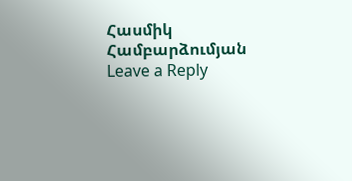Հասմիկ Համբարձումյան
Leave a Reply